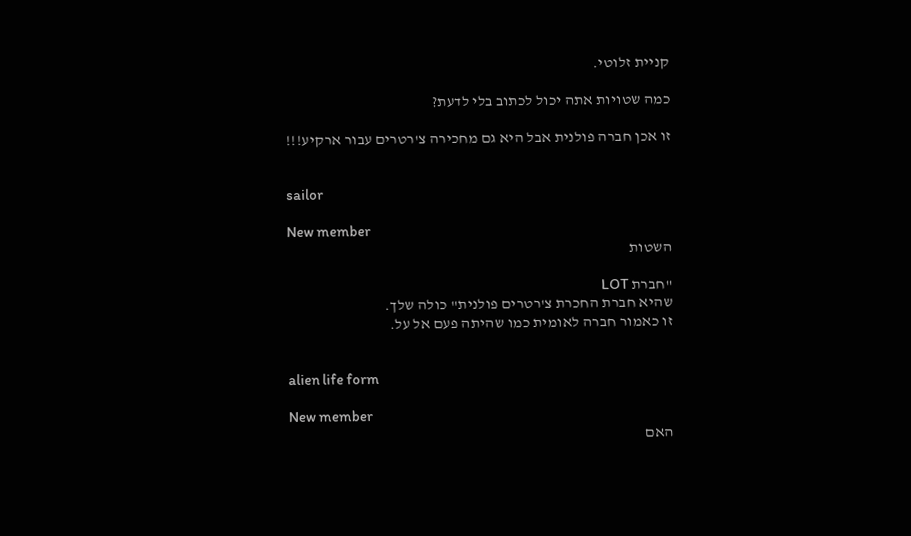קניית זלוטי.

כמה שטויות אתה יכול לכתוב בלי לדעת?

זו אכן חברה פולנית אבל היא גם מחכירה צ'רטרים עבור ארקיע!!!


sailor

New member
השטות

"חברת LOT
שהיא חברת החכרת צ'רטרים פולנית" כולה שלך.
זו כאמור חברה לאומית כמו שהיתה פעם אל על.


alien life form

New member
האם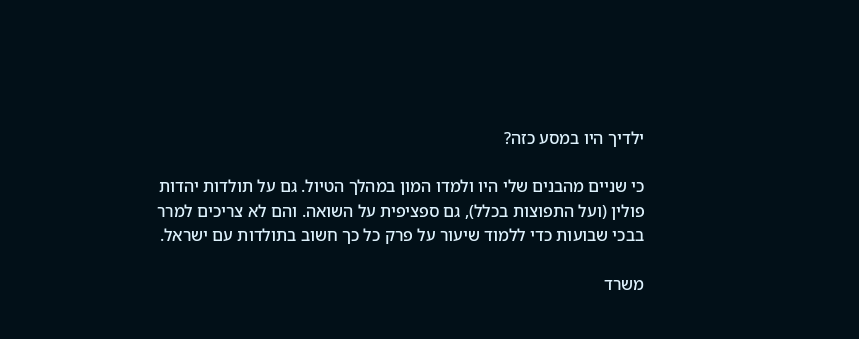ילדיך היו במסע כזה?

כי שניים מהבנים שלי היו ולמדו המון במהלך הטיול. גם על תולדות יהדות פולין (ועל התפוצות בכלל), גם ספציפית על השואה. והם לא צריכים למרר בבכי שבועות כדי ללמוד שיעור על פרק כל כך חשוב בתולדות עם ישראל.

משרד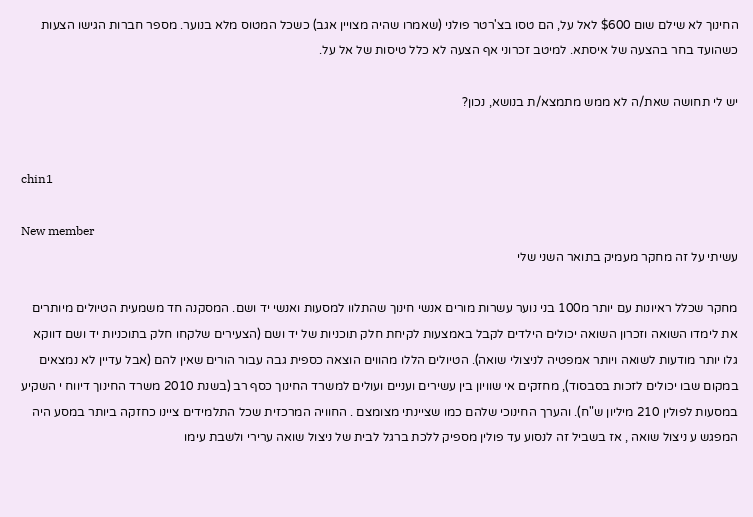החינוך לא שילם שום $600 לאל על, הם טסו בצ'רטר פולני (שאמרו שהיה מצויין אגב) כשכל המטוס מלא בנוער. מספר חברות הגישו הצעות כשהועד בחר בהצעה של איסתא. למיטב זכרוני אף הצעה לא כלל טיסות של אל על.

יש לי תחושה שאת/ה לא ממש מתמצא/ת בנושא, נכון?


chin1

New member
עשיתי על זה מחקר מעמיק בתואר השני שלי

מחקר שכלל ראיונות עם יותר מ100 בני נוער עשרות מורים אנשי חינוך שהתלוו למסעות ואנשי יד ושם. המסקנה חד משמעית הטיולים מיותרים את לימדו השואה וזכרון השואה יכולים הילדים לקבל באמצעות לקיחת חלק תוכניות של יד ושם (הצעירים שלקחו חלק בתוכניות יד ושם דווקא גלו יותר מודעות לשואה ויותר אמפטיה לניצולי שואה). הטיולים הללו מהווים הוצאה כספית גבה עבור הורים שאין להם (אבל עדיין לא נמצאים במקום שבו יכולים לזכות בסבסוד), מחזקים אי שוויון בין עשירים ועניים ועולים למשרד החינוך כסף רב (בשנת 2010 משרד החינוך דיווח י השקיע במסעות לפולין 210 מיליון ש"ח). והערך החינוכי שלהם כמו שציינתי מצומצם . החוויה המרכזית שכל התלמידים ציינו כחזקה ביותר במסע היה המפגש ע ניצול שואה , אז בשביל זה לנסוע עד פולין מספיק ללכת ברגל לבית של ניצול שואה ערירי ולשבת עימו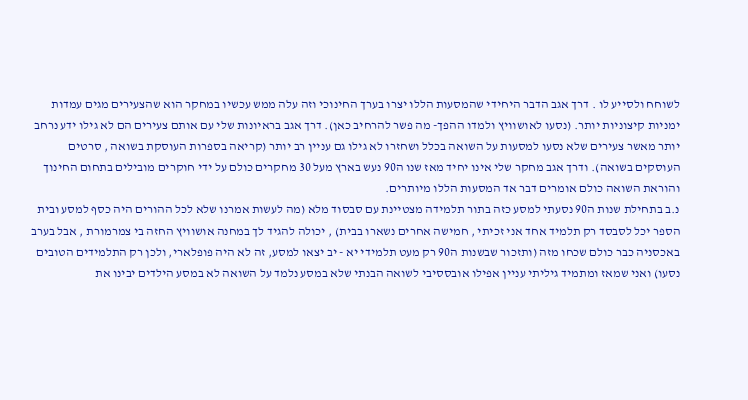לשוחח ולסייע לו . דרך אגב הדבר היחידי שהמסעות הללו יצרו בערך החינוכי וזה עלה ממש עכשיו במחקר הוא שהצעירים מגים עמדות ימניות קיצוניות יותר. (נסעו לאושוויץ ולמדו ההפך- מה פשר להרחיב כאן). דרך אגב בראיונות שלי עם אותם צעירים הם לא גילו ידע נרחב יותר מאשר צעירים שלא נסעו למסעות על השואה בכלל ושחזרו לא גילו גם עניין רב יותר (קריאה בספרות העוסקת בשואה , סרטים העוסקים בשואה). ודרך אגב מחקר שלי אינו יחיד מאז שנו ה90 נעש בארץ מעל 30 מחקרים כולם על ידי חוקרים מובילים בתחום החינוך והוראת השואה כולם אומרים דבר אד המסעות הללו מיותרים.
נ.ב בתחילת שנות ה90 נסעתי למסע כזה בתור תלמידה מצטיינת עם סבסוד מלא (מה לעשות אמרנו שלא לכל ההורים היה כסף למסע ובית הספר יכל לסבסד רק תלמיד אחד אני זכיתי , חמישה אחרים נשארו בבית) , יכולה להגיד לך במחנה אושוויץ החזה בי צמרמורת , אבל בערב באכסניה כבר כולם שכחו מזה (ותזכור שבשנות ה90 רק מעט תלמידי יא - יב יצאו למסע, זה לא היה פופלארי, ולכן רק התלמידים הטובים נסעו) ואני שמאז ומתמיד גיליתי עניין אפילו אובססיבי לשואה הבנתי שלא במסע נלמד על השואה לא במסע הילדים יבינו את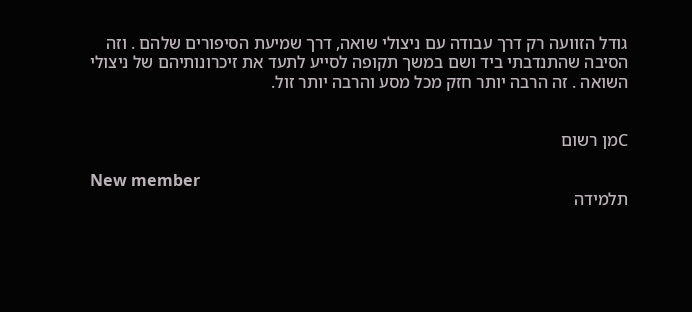גודל הזוועה רק דרך עבודה עם ניצולי שואה, דרך שמיעת הסיפורים שלהם . וזה הסיבה שהתנדבתי ביד ושם במשך תקופה לסייע לתעד את זיכרונותיהם של ניצולי השואה . זה הרבה יותר חזק מכל מסע והרבה יותר זול.


Cמן רשום

New member
תלמידה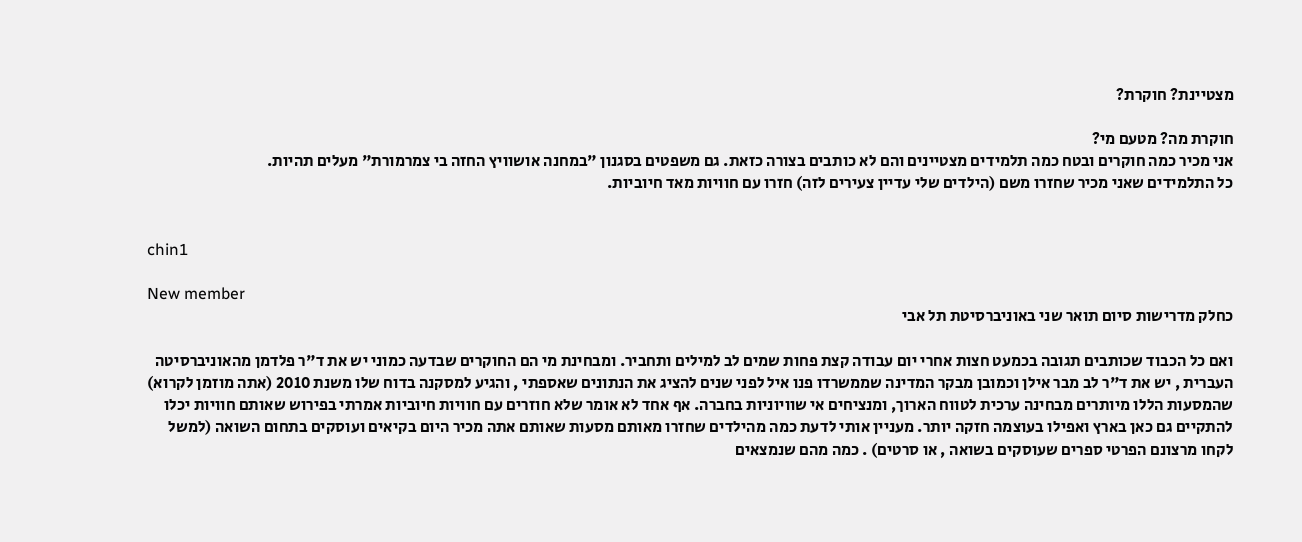מצטיינת? חוקרת?

חוקרת מה? מטעם מי?
אני מכיר כמה חוקרים ובטח כמה תלמידים מצטיינים והם לא כותבים בצורה כזאת. גם משפטים בסגנון "במחנה אושוויץ החזה בי צמרמורת" מעלים תהיות.
כל התלמידים שאני מכיר שחזרו משם (הילדים שלי עדיין צעירים לזה) חזרו עם חוויות מאד חיוביות.


chin1

New member
כחלק מדרישות סיום תואר שני באוניברסיטת תל אבי

ואם כל הכבוד שכותבים תגובה בכמעט חצות אחרי יום עבודה קצת פחות שמים לב למילים ותחביר. ומבחינת מי הם החוקרים שבדעה כמוני יש את ד"ר פלדמן מהאוניברסיטה העברית , יש את ד"ר לב מבר אילן וכמובן מבקר המדינה שממשרדו פנו איל לפני שנים להציג את הנתונים שאספתי , והגיע למסקנה בדוח שלו משנת 2010 (אתה מוזמן לקרוא) שהמסעות הללו מיותרים מבחינה ערכית לטווח הארוך, ומנציחים אי שוויוניות בחברה. אף אחד לא אומר שלא חוזרים עם חוויות חיוביות אמרתי בפירוש שאותם חוויות יכלו להתקיים גם כאן בארץ ואפילו בעוצמה חזקה יותר. מעניין אותי לדעת כמה מהילדים שחזרו מאותם מסעות שאותם אתה מכיר היום בקיאים ועוסקים בתחום השואה (למשל לקחו מרצונם הפרטי ספרים שעוסקים בשואה , או סרטים) . כמה מהם שנמצאים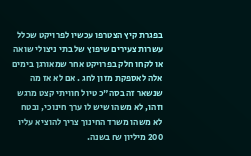בפגרת קיץ הצטרפו עכשיו לפרויקט שכלל עשרות צעירים שיפוץ של בתי ניצולי שואה או לקחו חלק בפרויקט אחר שמאורגן בימים אלה לאספקת מזון לחג . אם לא אז מה שנשאר זה בסה"כ טיול חוויתי קצט מרגש וזהו, לא משהו שיש לו ערך חינוכי, ובטח לא משהו משרד החינוך צריך להוציא עליו 200 מיליון ₪ בשנה.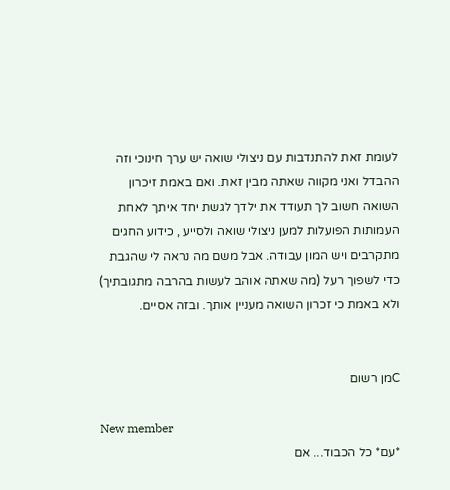לעומת זאת להתנדבות עם ניצולי שואה יש ערך חינוכי וזה ההבדל ואני מקווה שאתה מבין זאת. ואם באמת זיכרון השואה חשוב לך תעודד את ילדך לגשת יחד איתך לאחת העמותות הפועלות למען ניצולי שואה ולסייע , כידוע החגים מתקרבים ויש המון עבודה. אבל משם מה נראה לי שהגבת כדי לשפוך רעל (מה שאתה אוהב לעשות בהרבה מתגובתיך) ולא באמת כי זכרון השואה מעניין אותך. ובזה אסיים.


Cמן רשום

New member
*עם* כל הכבוד... אם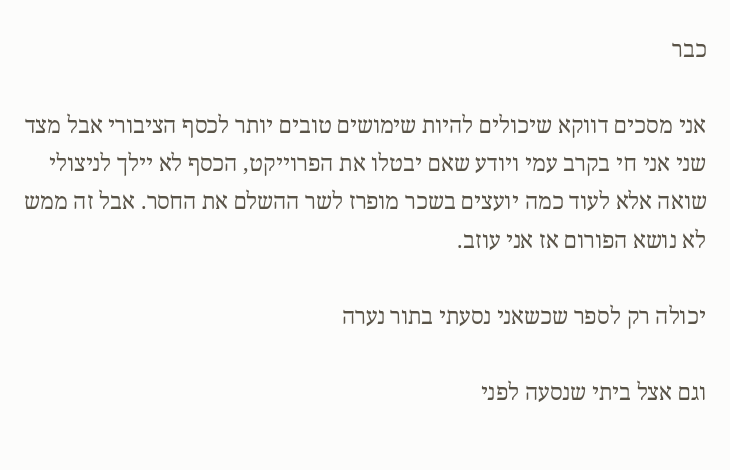כבר

אני מסכים דווקא שיכולים להיות שימושים טובים יותר לכסף הציבורי אבל מצד שני אני חי בקרב עמי ויודע שאם יבטלו את הפרוייקט, הכסף לא יילך לניצולי שואה אלא לעוד כמה יועצים בשכר מופרז לשר ההשלם את החסר. אבל זה ממש לא נושא הפורום אז אני עוזב.

יכולה רק לספר שכשאני נסעתי בתור נערה

וגם אצל ביתי שנסעה לפני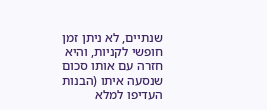שנתיים, לא ניתן זמן חופשי לקניות, והיא חזרה עם אותו סכום שנסעה איתו (הבנות העדיפו למלא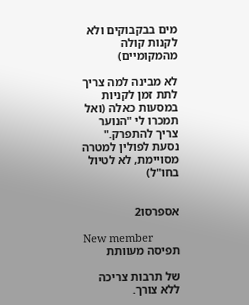מים בבקבוקים ולא לקנות קולה מהמקומיים)

לא מבינה למה צריך לתת זמן לקניות במסעות כאלה (ואל תמכרו לי "הנוער צריך להתפרק." נסעת לפולין למטרה מסויימת, לא לטיול בחו"ל)


אספרסו2

New member
תפיסה מעוותת

של תרבות צריכה ללא צורך.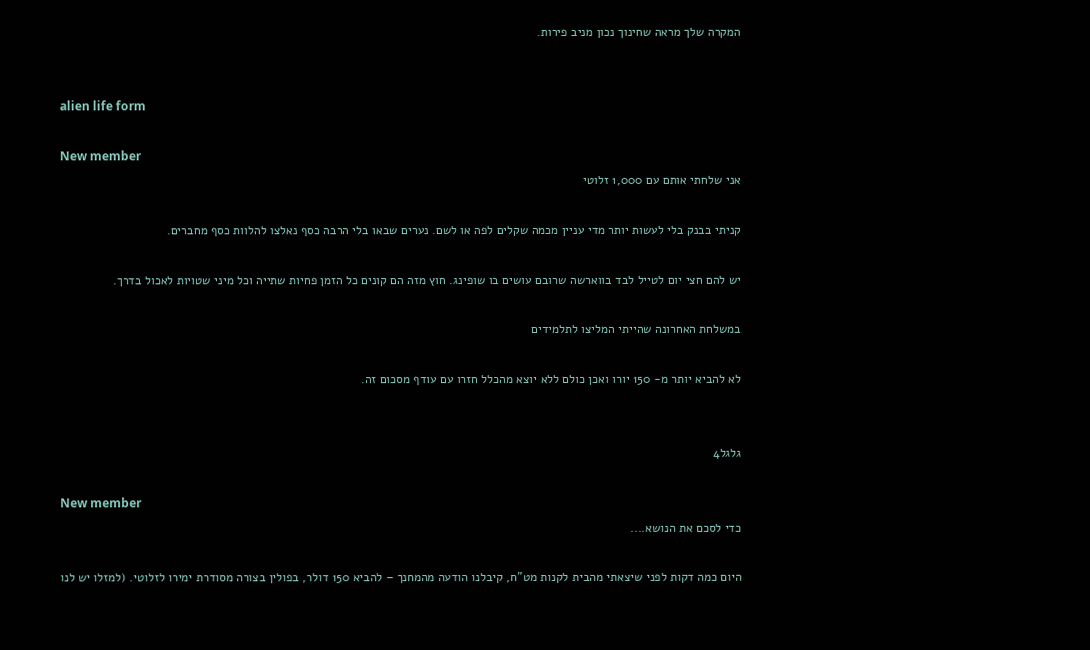המקרה שלך מראה שחינוך נכון מניב פירות.


alien life form

New member
אני שלחתי אותם עם 1,000 זלוטי

קניתי בבנק בלי לעשות יותר מדי עניין מכמה שקלים לפה או לשם. נערים שבאו בלי הרבה כסף נאלצו להלוות כסף מחברים.

יש להם חצי יום לטייל לבד בווארשה שרובם עושים בו שופינג. חוץ מזה הם קונים כל הזמן פחיות שתייה וכל מיני שטויות לאכול בדרך.

במשלחת האחרונה שהייתי המליצו לתלמידים

לא להביא יותר מ- 150 יורו ואכן כולם ללא יוצא מהכלל חזרו עם עודף מסכום זה.


גלגל4

New member
כדי לסכם את הנושא....

היום כמה דקות לפני שיצאתי מהבית לקנות מט"ח, קיבלנו הודעה מהמחנך – להביא 150 דולר, בפולין בצורה מסודרת ימירו לזלוטי. (למזלו יש לנו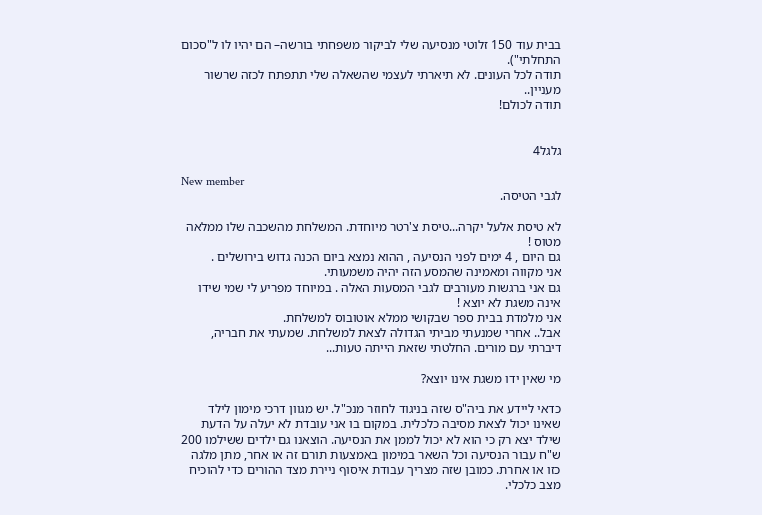בבית עוד 150 זלוטי מנסיעה שלי לביקור משפחתי בורשה– הם יהיו לו ל"סכום התחלתי").
תודה לכל העונים. לא תיארתי לעצמי שהשאלה שלי תתפתח לכזה שרשור מעניין..
תודה לכולם!


גלגל4

New member
לגבי הטיסה.

לא טיסת אלעל יקרה...טיסת צ'רטר מיוחדת. המשלחת מהשכבה שלו ממלאה מטוס !
גם היום , 4 ימים לפני הנסיעה , ההוא נמצא ביום הכנה גדוש בירושלים .
אני מקווה ומאמינה שהמסע הזה יהיה משמעותי.
גם אני ברגשות מעורבים לגבי המסעות האלה . במיוחד מפריע לי שמי שידו אינה משגת לא יוצא !
אני מלמדת בבית ספר שבקושי ממלא אוטובוס למשלחת.
אבל.. אחרי שמנעתי מביתי הגדולה לצאת למשלחת. שמעתי את חבריה, דיברתי עם מורים. החלטתי שזאת הייתה טעות...

מי שאין ידו משגת אינו יוצא?

כדאי ליידע את ביה"ס שזה בניגוד לחוזר מנכ"ל. יש מגוון דרכי מימון לילד שאינו יכול לצאת מסיבה כלכלית. במקום בו אני עובדת לא יעלה על הדעת שילד יצא רק כי הוא לא יכול לממן את הנסיעה. הוצאנו גם ילדים ששילמו 200 ש"ח עבור הנסיעה וכל השאר במימון באמצעות תורם זה או אחר, מתן מלגה כזו או אחרת. כמובן שזה מצריך עבודת איסוף ניירת מצד ההורים כדי להוכיח מצב כלכלי.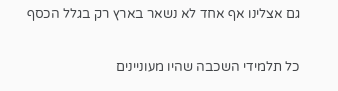גם אצלינו אף אחד לא נשאר בארץ רק בגלל הכסף

כל תלמידי השכבה שהיו מעוניינים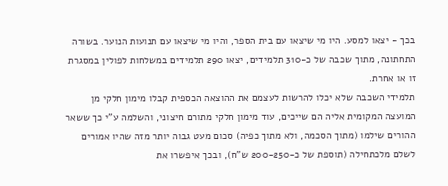בכך - יצאו למסע. היו מי שיצאו עם בית הספר, והיו מי שיצאו עם תנועות הנוער. בשורה התחתונה, מתוך שכבה של כ-310 תלמידים, יצאו 290 תלמידים במשלחות לפולין במסגרת זו או אחרת.
תלמידי השכבה שלא יכלו להרשות לעצמם את ההוצאה הכספית קבלו מימון חלקי מן המועצה המקומית אליה הם שייכים, עוד מימון חלקי מתורם חיצוני, והשלמה ע"י כך ששאר ההורים שילמו (מתוך הסכמה, ולא מתוך כפיה) סכום מעט גבוה יותר מזה שהיו אמורים לשלם מלכתחילה (תוספת של כ-200-250 ש"ח), ובכך איפשרו את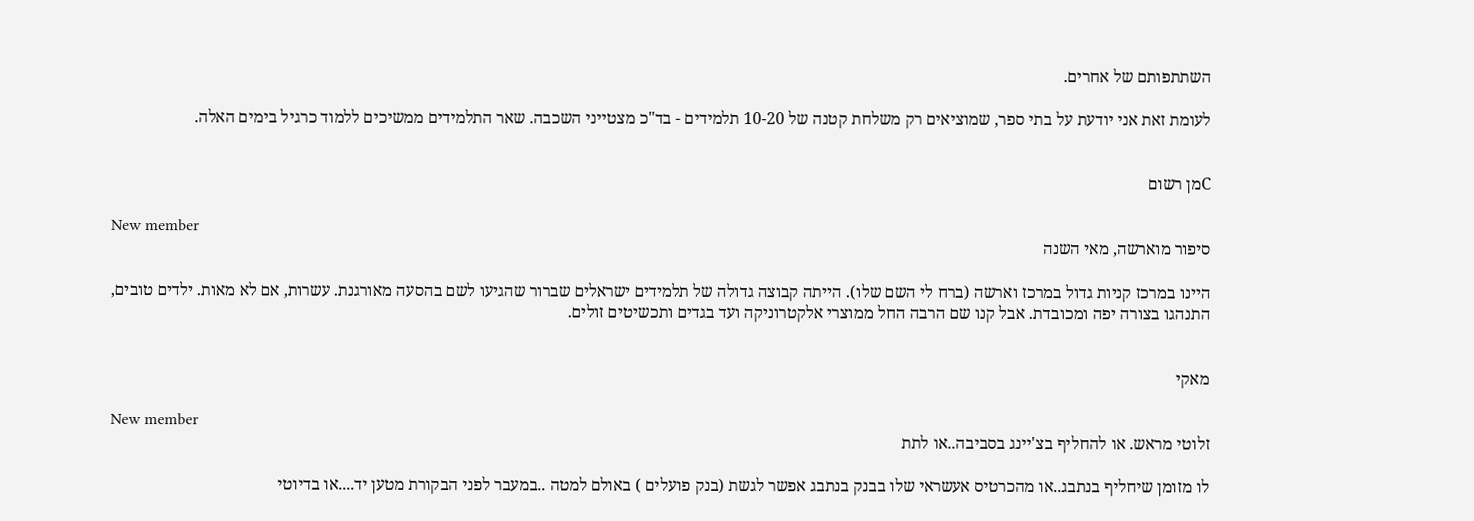השתתפותם של אחרים.

לעומת זאת אני יודעת על בתי ספר, שמוציאים רק משלחת קטנה של 10-20 תלמידים - בד"כ מצטייני השכבה. שאר התלמידים ממשיכים ללמוד כרגיל בימים האלה.


Cמן רשום

New member
סיפור מוארשה, מאי השנה

היינו במרכז קניות גדול במרכז וארשה (ברח לי השם שלו). הייתה קבוצה גדולה של תלמידים ישראלים שברור שהגיעו לשם בהסעה מאורגנת. עשרות, אם לא מאות. ילדים טובים, התנהגו בצורה יפה ומכובדת. אבל קנו שם הרבה החל ממוצרי אלקטרוניקה ועד בגדים ותכשיטים זולים.


מאקי

New member
זלוטי מראש. או להחליף בצ'יינג בסביבה..או לתת

לו מזומן שיחליף בנתבג..או מהכרטיס אעשראי שלו בבנק בנתבג אפשר לגשת (בנק פועלים ) באולם למטה ..במעבר לפני הבקורת מטען יד....או בדיוטי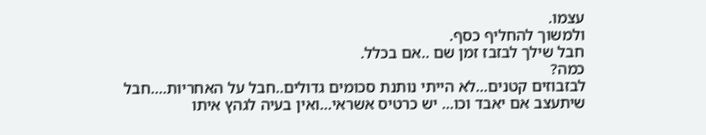עצמו.
ולמשוך להחליף כסף.
חבל שילך לבזבז זמן שם ..אם בכלל.
כמה?
לבזבוזים קטנים...לא הייתי נותנת סכומים גדולים..חבל על האחריות....חבל שיתעצב אם יאבד וכו... יש כרטיס אשראי...ואין בעיה לגהץ איתו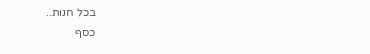בכל חנות..
כסף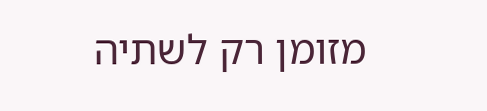מזומן רק לשתיה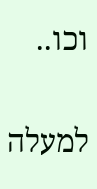וכו..

למעלה